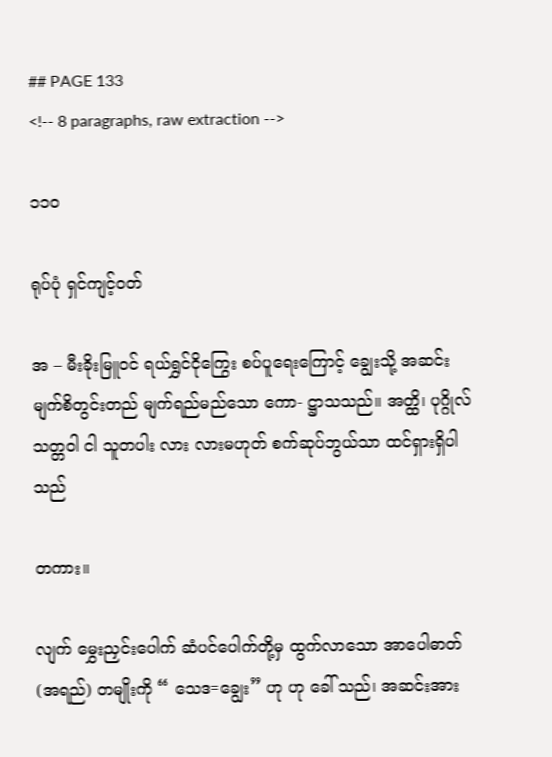## PAGE 133
<!-- 8 paragraphs, raw extraction -->

၁၁၀

ရုပ်ပုံ ရှင်ကျင့်ဝတ်

အ – မီးခိုးမြူဝင် ရယ်ရွှင်ငိုကြွေး စပ်ပူရေးကြောင့် ချွေးသို့ အဆင်း မျက်စိတွင်းတည် မျက်ရည်မည်သော ကော- ဋ္ဌာသသည်။ အတ္ထိ၊ ပုဂ္ဂိုလ်သတ္တဝါ ငါ သူတပါး လား လားမဟုတ် စက်ဆုပ်ဘွယ်သာ ထင်ရှားရှိပါသည်

တကား။

လျက် မွှေးညှင်းပေါက် ဆံပင်ပေါက်တို့မှ ထွက်လာသော အာပေါဓာတ် (အရည်) တမျိုးကို “ သေဒ=ချွေး” ဟု ဟု ခေါ် သည်၊ အဆင်းအား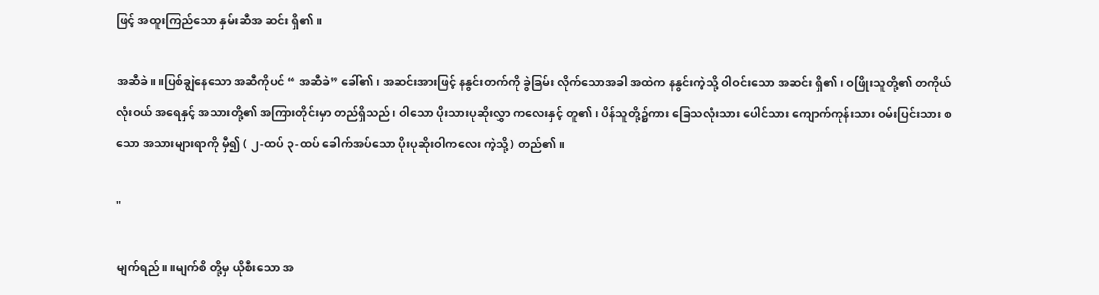ဖြင့် အထူးကြည်သော နှမ်းဆီအ ဆင်း ရှိ၏။

အဆီခဲ။ ။ပြစ်ချွဲနေသော အဆီကိုပင် “ အဆီခဲ” ခေါ်၏၊ အဆင်းအားဖြင့် နနွင်းတက်ကို ခွဲခြမ်း လိုက်သောအခါ အထဲက နနွင်းကဲ့သို့ ဝါဝင်းသော အဆင်း ရှိ၏၊ ဝဖြိုးသူတို့၏ တကိုယ်လုံးဝယ် အရေနှင့် အသားတို့၏ အကြားတိုင်းမှာ တည်ရှိသည်၊ ဝါသော ပိုးသားပုဆိုးလွှာ ကလေးနှင့် တူ၏၊ ပိန်သူတို့၌ကား ခြေသလုံးသား ပေါင်သား ကျောက်ကုန်းသား ဝမ်းပြင်းသား စသော အသားများရာကို မှီ၍ ( ၂-ထပ် ၃-ထပ် ခေါက်အပ်သော ပိုးပုဆိုးဝါကလေး ကဲ့သို့) တည်၏။

"

မျက်ရည်။ ။မျက်စိ တို့မှ ယိုစီးသော အ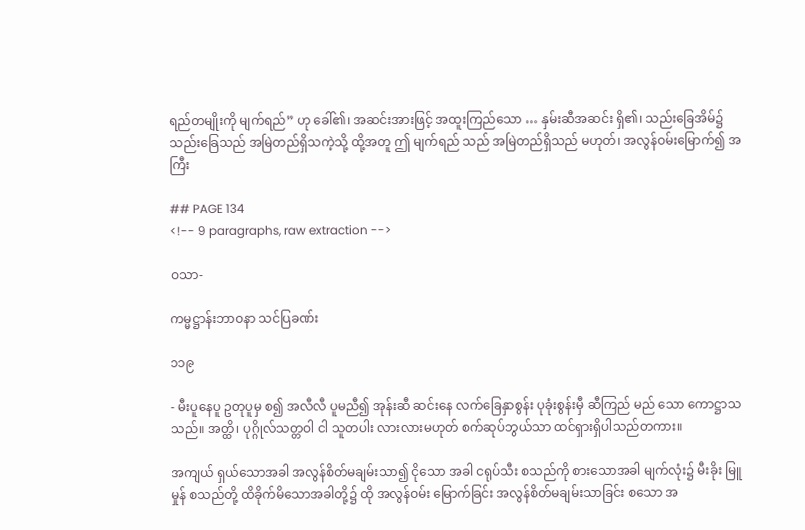ရည်တမျိုးကို မျက်ရည်” ဟု ခေါ်၏၊ အဆင်းအားဖြင့် အထူးကြည်သော … နှမ်းဆီအဆင်း ရှိ၏၊ သည်းခြေအိမ်၌ သည်းခြေသည် အမြဲတည်ရှိသကဲ့သို့ ထို့အတူ ဤ မျက်ရည် သည် အမြဲတည်ရှိသည် မဟုတ်၊ အလွန်ဝမ်းမြောက်၍ အကြီး

## PAGE 134
<!-- 9 paragraphs, raw extraction -->

ဝသာ-

ကမ္မဋ္ဌာန်းဘာဝနာ သင်ပြခဏ်း

၁၁၉

- မီးပူနေပူ ဥတုပူမှ စ၍ အလီလီ ပူမညီ၍ အုန်းဆီ ဆင်းနေ လက်ခြေနှာစွန်း ပုခုံးစွန်းမှီ ဆီကြည် မည် သော ကောဋ္ဌာသသည်။ အတ္ထိ၊ ပုဂ္ဂိုလ်သတ္တဝါ ငါ သူတပါး လားလားမဟုတ် စက်ဆုပ်ဘွယ်သာ ထင်ရှားရှိပါသည်တကား။

အကျယ် ရှယ်သောအခါ အလွန်စိတ်မချမ်းသာ၍ ငိုသော အခါ ငရုပ်သီး စသည်ကို စားသောအခါ မျက်လုံး၌ မီးခိုး မြူမှုန် စသည်တို့ ထိခိုက်မိသောအခါတို့၌ ထို အလွန်ဝမ်း မြောက်ခြင်း အလွန်စိတ်မချမ်းသာခြင်း စသော အ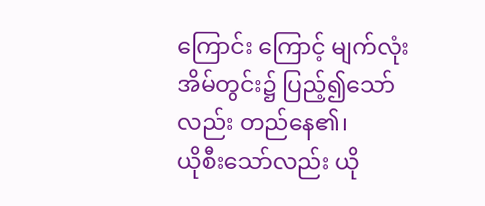ကြောင်း ကြောင့် မျက်လုံးအိမ်တွင်း၌ ပြည့်၍သော်လည်း တည်နေ၏၊
ယိုစီးသော်လည်း ယို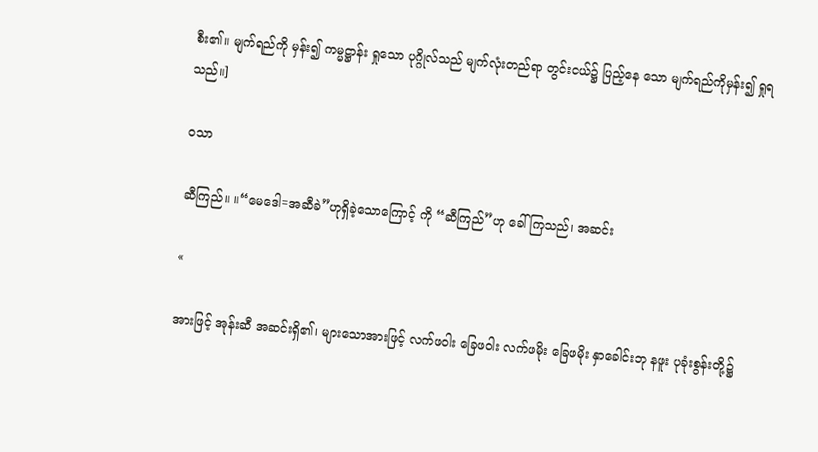စီး၏။ မျက်ရည်ကို မှန်း၍ ကမ္မဋ္ဌာန်း ရှုသော ပုဂ္ဂိုလ်သည် မျက်လုံးတည်ရာ တွင်းငယ်၌ ပြည့်နေ သော မျက်ရည်ကိုမှန်း၍ ရှုရသည်။]

ဝသာ

ဆီကြည်။ ။“မေဒေါ=အဆီခဲ”ဟုရှိခဲ့သောကြောင့် ကို “ဆီကြည်”ဟု ခေါ်ကြသည်၊ အဆင်း

«

အားဖြင့် အုန်းဆီ အဆင်းရှိ၏၊ များသောအားဖြင့် လက်ဖဝါး ခြေဖဝါး လက်ဖမိုး ခြေဖမိုး နှာခေါင်းဘု နဖူး ပုခုံးစွန်းတို့၌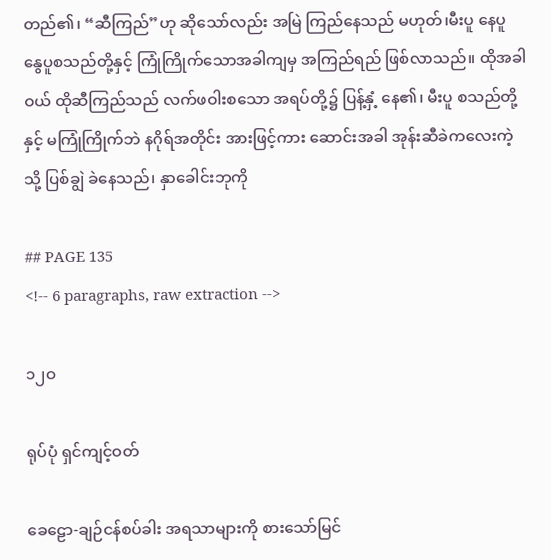တည်၏၊ “ဆီကြည်”ဟု ဆိုသော်လည်း အမြဲ ကြည်နေသည် မဟုတ်၊မီးပူ နေပူ နွေပူစသည်တို့နှင့် ကြုံကြိုက်သောအခါကျမှ အကြည်ရည် ဖြစ်လာသည်။ ထိုအခါဝယ် ထိုဆီကြည်သည် လက်ဖဝါးစသော အရပ်တို့၌ ပြန့်နှံ့ နေ၏၊ မီးပူ စသည်တို့နှင့် မကြုံကြိုက်ဘဲ နဂိုရ်အတိုင်း အားဖြင့်ကား ဆောင်းအခါ အုန်းဆီခဲကလေးကဲ့သို့ ပြစ်ချွဲ ခဲနေသည်၊ နှာခေါင်းဘုကို

## PAGE 135
<!-- 6 paragraphs, raw extraction -->

၁၂ဝ

ရုပ်ပုံ ရှင်ကျင့်ဝတ်

ခေဠော-ချဉ်ငန်စပ်ခါး အရသာများကို စားသော်မြင်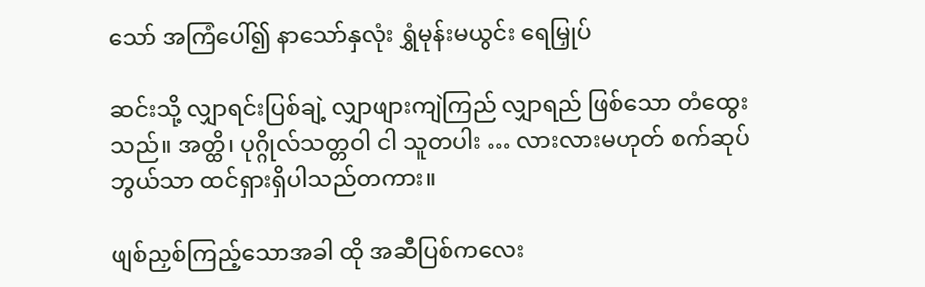သော် အကြံပေါ်၍ နာသော်နှလုံး ရွှံမုန်းမယွင်း ရေမြှုပ်

ဆင်းသို့ လျှာရင်းပြစ်ချဲ့ လျှာဖျားကျဲကြည် လျှာရည် ဖြစ်သော တံထွေးသည်။ အတ္ထိ၊ ပုဂ္ဂိုလ်သတ္တဝါ ငါ သူတပါး … လားလားမဟုတ် စက်ဆုပ်ဘွယ်သာ ထင်ရှားရှိပါသည်တကား။

ဖျစ်ညှစ်ကြည့်သောအခါ ထို အဆီပြစ်ကလေး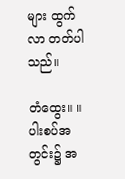များ ထွက်လာ တတ်ပါသည်။

တံထွေး။ ။ပါးစပ်အတွင်း၌ အ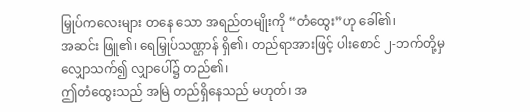မြှုပ်ကလေးများ တနေ သော အရည်တမျိုးကို “တံထွေး”ဟု ခေါ်၏၊
အဆင်း ဖြူ၏၊ ရေမြှုပ်သဏ္ဌာန် ရှိ၏၊ တည်ရာအားဖြင့် ပါးစောင် ၂-ဘက်တို့မှ လျှောသက်၍ လျှာပေါ်၌ တည်၏၊
ဤတံထွေးသည် အမြဲ တည်ရှိနေသည် မဟုတ်၊ အ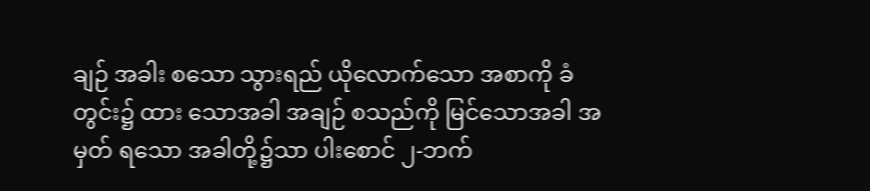ချဉ် အခါး စသော သွားရည် ယိုလောက်သော အစာကို ခံတွင်း၌ ထား သောအခါ အချဉ် စသည်ကို မြင်သောအခါ အမှတ် ရသော အခါတို့၌သာ ပါးစောင် ၂-ဘက်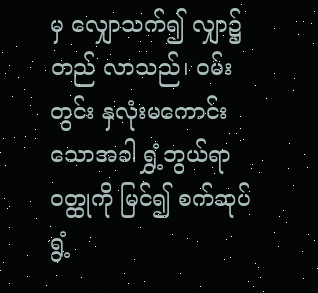မှ လျှောသက်၍ လျှာ၌ တည် လာသည်၊ ဝမ်းတွင်း နှလုံးမကောင်းသောအခါ ရွှံ့ဘွယ်ရာ ဝတ္ထုကို မြင်၍ စက်ဆုပ် ရွံ့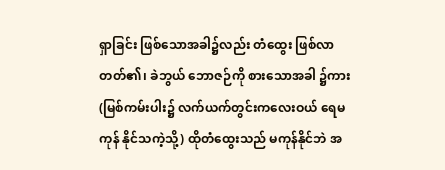ရှာခြင်း ဖြစ်သောအခါ၌လည်း တံထွေး ဖြစ်လာတတ်၏၊ ခဲဘွယ် ဘောဇဉ်ကို စားသောအခါ ၌ကား (မြစ်ကမ်းပါး၌ လက်ယက်တွင်းကလေးဝယ် ရေမကုန် နိုင်သကဲ့သို့) ထိုတံထွေးသည် မကုန်နိုင်ဘဲ အ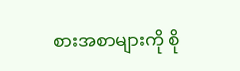စားအစာများကို စို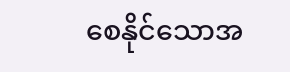စေနိုင်သောအ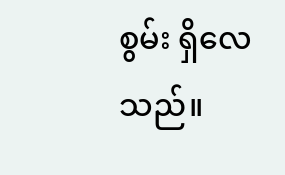စွမ်း ရှိလေသည်။